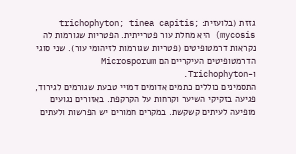גזזת (בלועזית: trichophyton; tinea capitis; mycosis) היא מחלת עור פטרייתית. הפטריות שגורמות לה נקראות דרמטופיטים (פטריות שגורמות לזיהומי עור). שני סוגי הדרמטופיטים העיקריים הם Microsporum ו‑Trichophyton.
התסמינים כוללים כתמים אדומים דמויי טבעת שגורמים לגירוד, פגיעה בזקיקי השיער וקרחות על הקרקפת. באזורים נגועים מופיעה לעיתים קשקשת. במקרים חמורים יש הפרשות ולעתים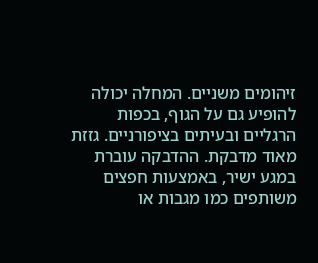זיהומים משניים. המחלה יכולה להופיע גם על הגוף, בכפות הרגליים ובעיתים בציפורניים. גזזת מאוד מדבקת. ההדבקה עוברת במגע ישיר, באמצעות חפצים משותפים כמו מגבות או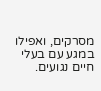מסרקים, ואפילו במגע עם בעלי חיים נגועים.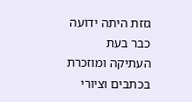גזזת היתה ידועה כבר בעת העתיקה ומוזכרת בכתבים וציורי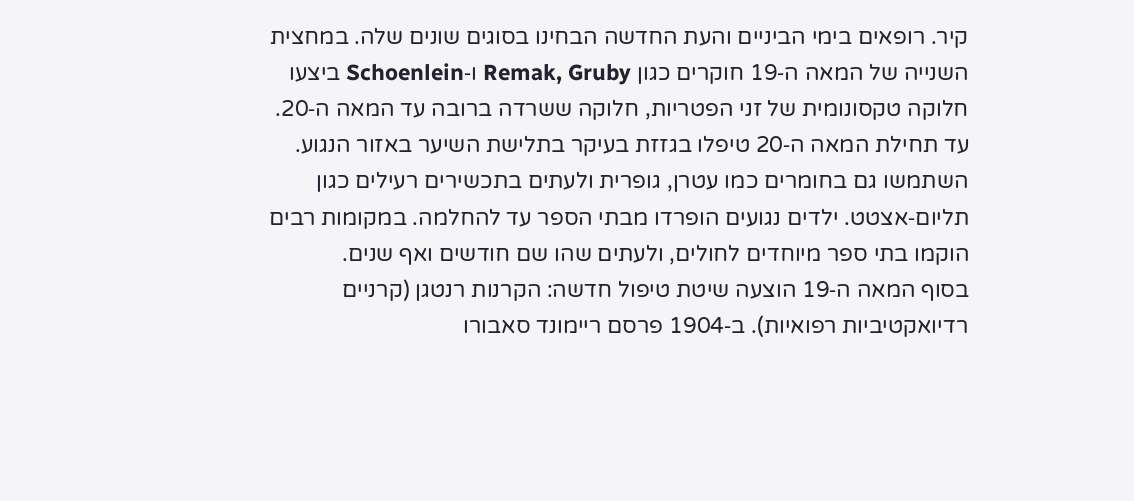קיר. רופאים בימי הביניים והעת החדשה הבחינו בסוגים שונים שלה. במחצית השנייה של המאה ה‑19 חוקרים כגון Remak, Gruby ו‑Schoenlein ביצעו חלוקה טקסונומית של זני הפטריות, חלוקה ששרדה ברובה עד המאה ה‑20.
עד תחילת המאה ה‑20 טיפלו בגזזת בעיקר בתלישת השיער באזור הנגוע. השתמשו גם בחומרים כמו עטרן, גופרית ולעתים בתכשירים רעילים כגון תליום‑אצטט. ילדים נגועים הופרדו מבתי הספר עד להחלמה. במקומות רבים הוקמו בתי ספר מיוחדים לחולים, ולעתים שהו שם חודשים ואף שנים.
בסוף המאה ה‑19 הוצעה שיטת טיפול חדשה: הקרנות רנטגן (קרניים רדיואקטיביות רפואיות). ב‑1904 פרסם ריימונד סאבורו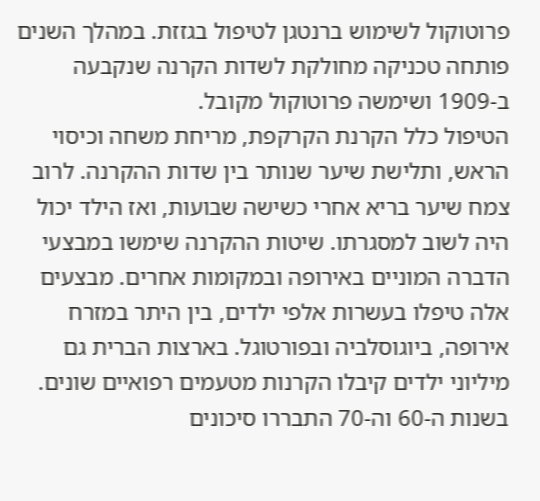פרוטוקול לשימוש ברנטגן לטיפול בגזזת. במהלך השנים פותחה טכניקה מחולקת לשדות הקרנה שנקבעה ב‑1909 ושימשה פרוטוקול מקובל.
הטיפול כלל הקרנת הקרקפת, מריחת משחה וכיסוי הראש, ותלישת שיער שנותר בין שדות ההקרנה. לרוב צמח שיער בריא אחרי כשישה שבועות, ואז הילד יכול היה לשוב למסגרתו. שיטות ההקרנה שימשו במבצעי הדברה המוניים באירופה ובמקומות אחרים. מבצעים אלה טיפלו בעשרות אלפי ילדים, בין היתר במזרח אירופה, ביוגוסלביה ובפורטוגל. בארצות הברית גם מיליוני ילדים קיבלו הקרנות מטעמים רפואיים שונים.
בשנות ה‑60 וה‑70 התבררו סיכונים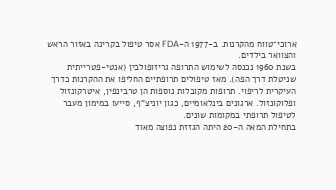ארוכי־טווח מהקרנות. ב‑1977 ה‑FDA אסר טיפול בקרינה באזור הראש והצוואר בילדים.
בשנת 1960 נכנסה לשימוש התרופה גריזופולבין (אנטי‑פטרייתית שניטלת דרך הפה). מאז טיפולים תרופתיים החליפו את ההקרנות כדרך העיקרית לריפוי. תרופות מקובלות נוספות הן טרבינפין, איטרקונזול ופלוקונזול. ארגונים בינלאומיים, כגון יוניצ"ף, סייעו במימון מעבר לטיפול תרופתי במקומות שונים.
בתחילת המאה ה‑20 היתה הגזזת נפוצה מאוד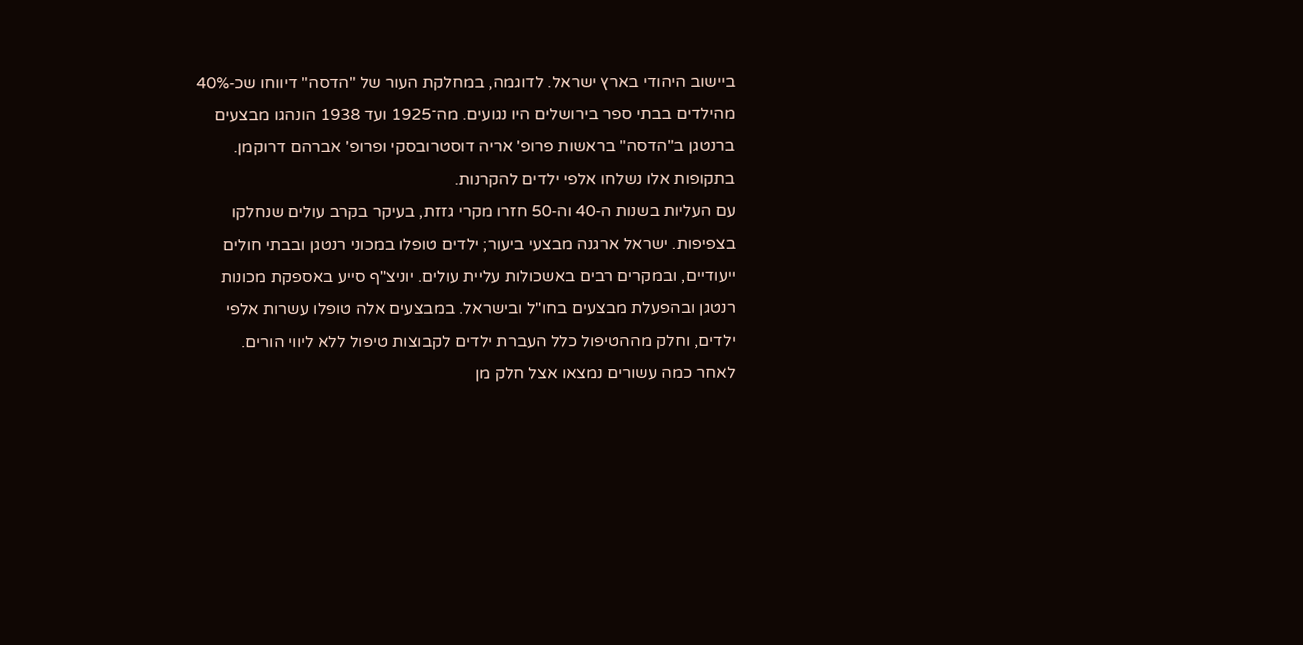ביישוב היהודי בארץ ישראל. לדוגמה, במחלקת העור של "הדסה" דיווחו שכ‑40% מהילדים בבתי ספר בירושלים היו נגועים. מה־1925 ועד 1938 הונהגו מבצעים ברנטגן ב"הדסה" בראשות פרופ' אריה דוסטרובסקי ופרופ' אברהם דרוקמן. בתקופות אלו נשלחו אלפי ילדים להקרנות.
עם העליות בשנות ה‑40 וה‑50 חזרו מקרי גזזת, בעיקר בקרב עולים שנחלקו בצפיפות. ישראל ארגנה מבצעי ביעור; ילדים טופלו במכוני רנטגן ובבתי חולים ייעודיים, ובמקרים רבים באשכולות עליית עולים. יוניצ"ף סייע באספקת מכונות רנטגן ובהפעלת מבצעים בחו"ל ובישראל. במבצעים אלה טופלו עשרות אלפי ילדים, וחלק מההטיפול כלל העברת ילדים לקבוצות טיפול ללא ליווי הורים.
לאחר כמה עשורים נמצאו אצל חלק מן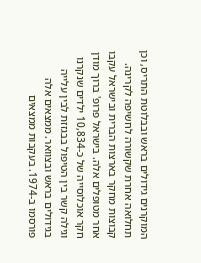המוקרנים גידולים בראש ובבלוטת התריס, וכן תחלואה אחרת שקשורה לחשיפה לקרינה. קבוצות מחקר בארצות הברית ובישראל עקבו אחר מטופלים אלה. בישראל פרופ' ברוך מודן חקר אוכלוסייה של כ‑10,834 ילדים שנקרנו וגילה קשר בין הטיפול בבגזזת לבין עלייה בגידולים בראש ובצוואר. ממצאים אלה פורסמו ב‑1974. בעקבות ממצאים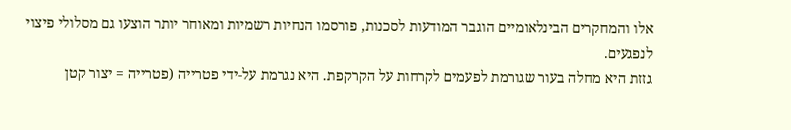אלו והמחקרים הבינלאומיים הוגבר המודעות לסכנות, פורסמו הנחיות רשמיות ומאוחר יותר הוצעו גם מסלולי פיצוי לנפגעים.
גזזת היא מחלה בעור שגורמת לפעמים לקרחות על הקרקפת. היא נגרמת על‑ידי פטרייה (פטרייה = יצור קטן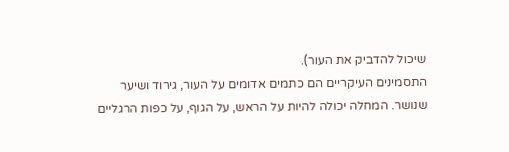שיכול להדביק את העור).
התסמינים העיקריים הם כתמים אדומים על העור, גירוד ושיער שנושר. המחלה יכולה להיות על הראש, על הגוף, על כפות הרגליים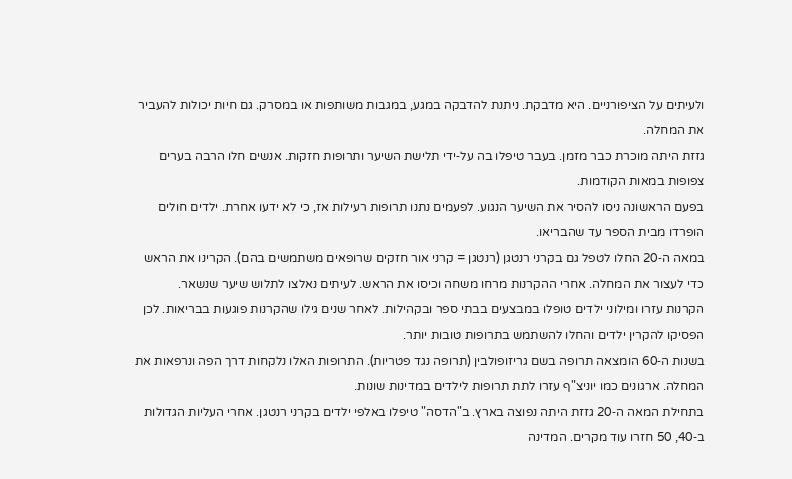ולעיתים על הציפורניים. היא מדבקת. ניתנת להדבקה במגע, במגבות משותפות או במסרק. גם חיות יכולות להעביר את המחלה.
גזזת היתה מוכרת כבר מזמן. בעבר טיפלו בה על‑ידי תלישת השיער ותרופות חזקות. אנשים חלו הרבה בערים צפופות במאות הקודמות.
בפעם הראשונה ניסו להסיר את השיער הנגוע. לפעמים נתנו תרופות רעילות אז, כי לא ידעו אחרת. ילדים חולים הופרדו מבית הספר עד שהבריאו.
במאה ה‑20 החלו לטפל גם בקרני רנטגן (רנטגן = קרני אור חזקים שרופאים משתמשים בהם). הקרינו את הראש כדי לעצור את המחלה. אחרי ההקרנות מרחו משחה וכיסו את הראש. לעיתים נאלצו לתלוש שיער שנשאר.
הקרנות עזרו ומילוני ילדים טופלו במבצעים בבתי ספר ובקהילות. לאחר שנים גילו שהקרנות פוגעות בבריאות. לכן הפסיקו להקרין ילדים והחלו להשתמש בתרופות טובות יותר.
בשנות ה‑60 הומצאה תרופה בשם גריזופולבין (תרופה נגד פטריות). התרופות האלו נלקחות דרך הפה ונרפאות את המחלה. ארגונים כמו יוניצ"ף עזרו לתת תרופות לילדים במדינות שונות.
בתחילת המאה ה‑20 גזזת היתה נפוצה בארץ. ב"הדסה" טיפלו באלפי ילדים בקרני רנטגן. אחרי העליות הגדולות ב‑40, 50 חזרו עוד מקרים. המדינה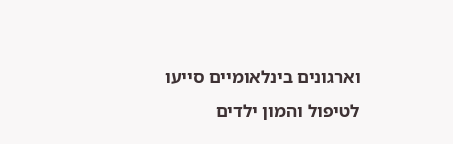וארגונים בינלאומיים סייעו לטיפול והמון ילדים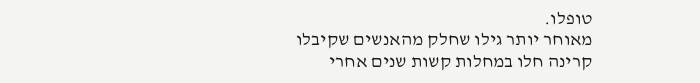טופלו.
מאוחר יותר גילו שחלק מהאנשים שקיבלו קרינה חלו במחלות קשות שנים אחרי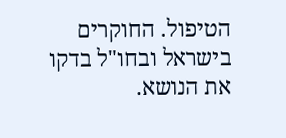הטיפול. החוקרים בישראל ובחו"ל בדקו את הנושא.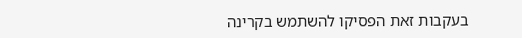בעקבות זאת הפסיקו להשתמש בקרינה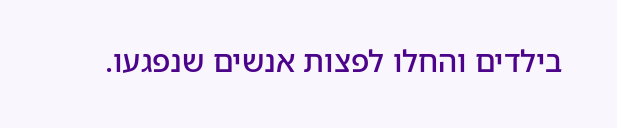בילדים והחלו לפצות אנשים שנפגעו.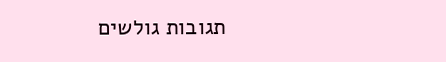תגובות גולשים